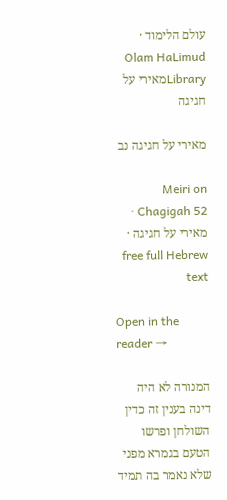עולם הלימוד · Olam HaLimud
Libraryמאירי על חגיגה

מאירי על חגיגה נב

Meiri on Chagigah 52 · מאירי על חגיגה · free full Hebrew text

Open in the reader →

המנורה לא היה דינה בענין זה כדין השולחן ופרשו הטעם בגמרא מפני שלא נאמר בה תמיד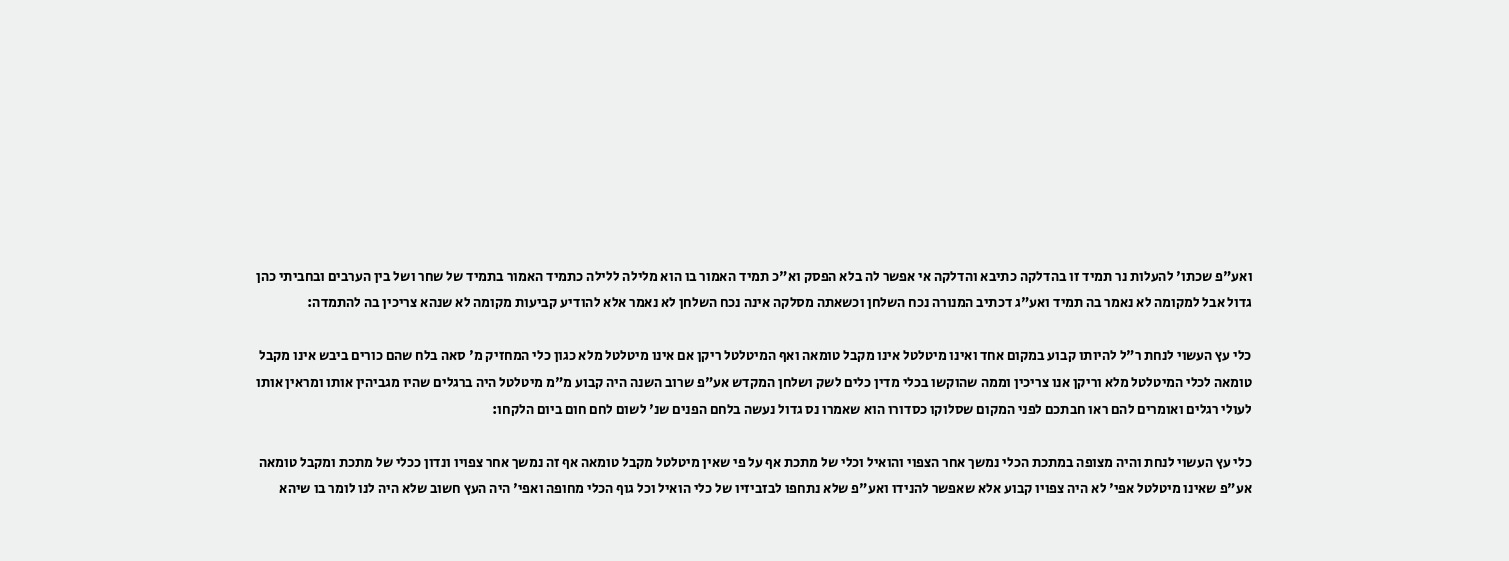ואע"פ שכתו' להעלות נר תמיד זו בהדלקה כתיבא והדלקה אי אפשר לה בלא הפסק וא"כ תמיד האמור בו הוא מלילה ללילה כתמיד האמור בתמיד של שחר ושל בין הערבים ובחביתי כהן גדול אבל למקומה לא נאמר בה תמיד ואע"ג דכתיב המנורה נכח השלחן וכשאתה מסלקה אינה נכח השלחן לא נאמר אלא להודיע קביעות מקומה לא שנהא צריכין בה להתמדה:

כלי עץ העשוי לנחת ר"ל להיותו קבוע במקום אחד ואינו מיטלטל אינו מקבל טומאה ואף המיטלטל ריקן אם אינו מיטלטל מלא כגון כלי המחזיק מ' סאה בלח שהם כורים ביבש אינו מקבל טומאה לכלי המיטלטל מלא וריקן אנו צריכין וממה שהוקשו בכלי מדין כלים לשק ושלחן המקדש אע"פ שרוב השנה היה קבוע מ"מ מיטלטל היה ברגלים שהיו מגביהין אותו ומראין אותו לעולי רגלים ואומרים להם ראו חבתכם לפני המקום שסלוקו כסדורו הוא שאמרו נס גדול נעשה בלחם הפנים שנ' לשום לחם חום ביום הלקחו:

כלי עץ העשוי לנחת והיה מצופה במתכת הכלי נמשך אחר הצפוי והואיל וכלי של מתכת אף על פי שאין מיטלטל מקבל טומאה אף זה נמשך אחר צפויו ונדון ככלי של מתכת ומקבל טומאה אע"פ שאינו מיטלטל אפי' לא היה צפויו קבוע אלא שאפשר להנידו ואע"פ שלא נתחפו לבזביזיו של כלי הואיל וכל גוף הכלי מחופה ואפי' היה העץ חשוב שלא היה לנו לומר בו שיהא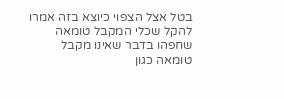בטל אצל הצפוי כיוצא בזה אמרו להקל שכלי המקבל טומאה שחפהו בדבר שאינו מקבל טומאה כגון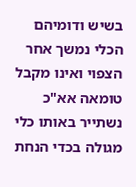בשיש ודומיהם הכלי נמשך אחר הצפוי ואינו מקבל טומאה אא"כ נשתייר באותו כלי מגולה בכדי הנחת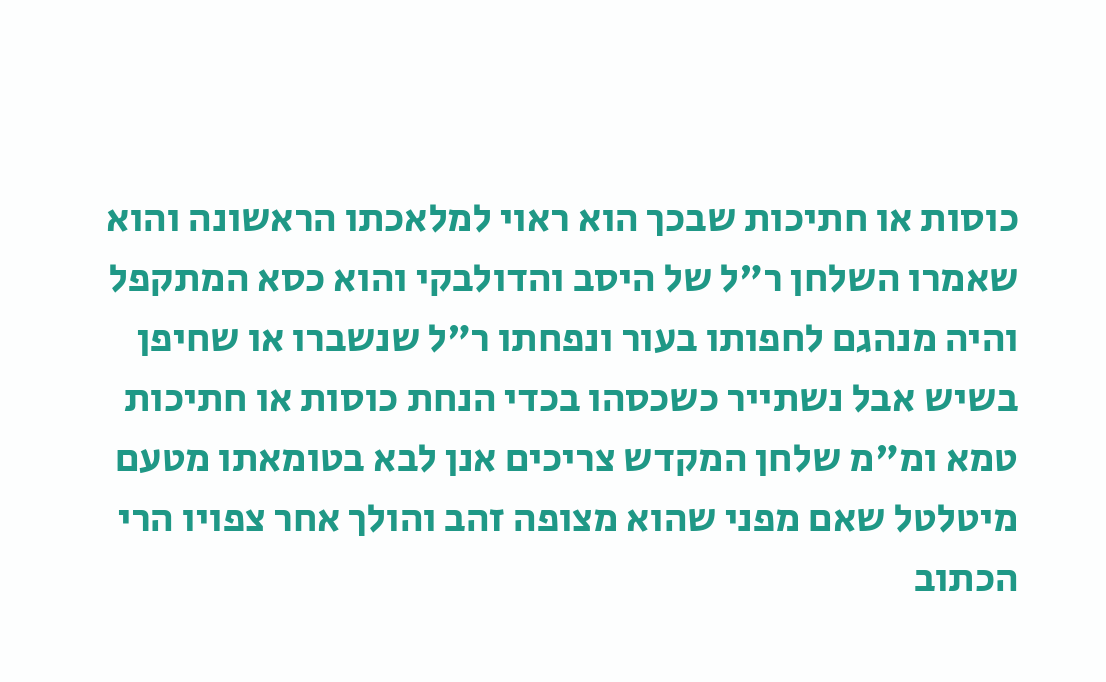כוסות או חתיכות שבכך הוא ראוי למלאכתו הראשונה והוא שאמרו השלחן ר"ל של היסב והדולבקי והוא כסא המתקפל והיה מנהגם לחפותו בעור ונפחתו ר"ל שנשברו או שחיפן בשיש אבל נשתייר כשכסהו בכדי הנחת כוסות או חתיכות טמא ומ"מ שלחן המקדש צריכים אנן לבא בטומאתו מטעם מיטלטל שאם מפני שהוא מצופה זהב והולך אחר צפויו הרי הכתוב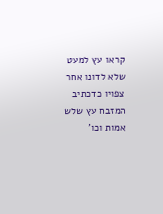קראו עץ למעט שלא לדונו אחר צפויו כדכתיב המזבח עץ שלש אמות וכו'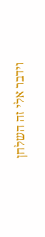וידבר אלי זה השלחן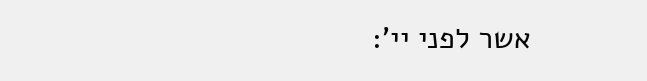אשר לפני יי':